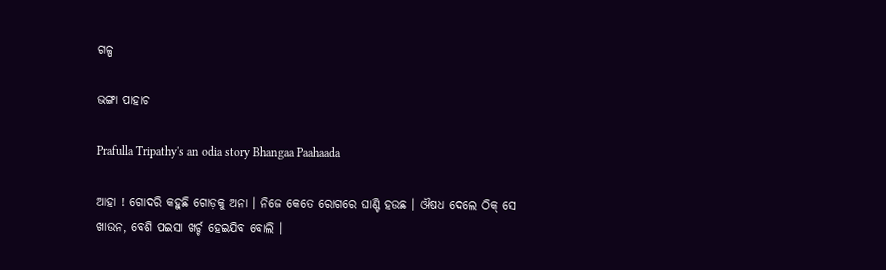ଗଳ୍ପ

ଭଙ୍ଗା ପାହାଚ

Prafulla Tripathy's an odia story Bhangaa Paahaada

ଆହା ! ଗୋଦରି କହୁଛି ଗୋଡ଼କୁ ଅନା । ନିଜେ କେତେ ରୋଗରେ ଘାଣ୍ଟି ହଉଛ । ଔଷଧ ଦେଲେ ଠିକ୍ ସେ ଖାଉନ, ବେଶି ପଇସା ଖର୍ଚ୍ଚ ହେଇଯିବ ବୋଲି ।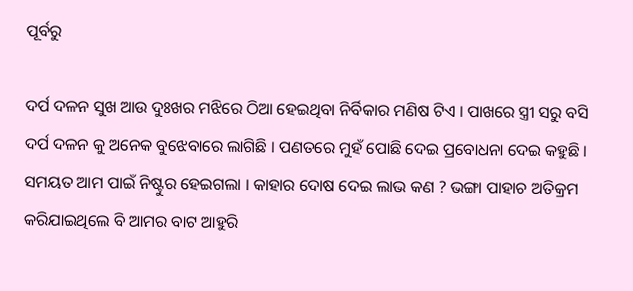ପୂର୍ବରୁ

ଦର୍ପ ଦଳନ ସୁଖ ଆଉ ଦୁଃଖର ମଝିରେ ଠିଆ ହେଇଥିବା ନିର୍ବିକାର ମଣିଷ ଟିଏ । ପାଖରେ ସ୍ତ୍ରୀ ସରୁ ବସି ଦର୍ପ ଦଳନ କୁ ଅନେକ ବୁଝେବାରେ ଲାଗିଛି । ପଣତରେ ମୁହଁ ପୋଛି ଦେଇ ପ୍ରବୋଧନା ଦେଇ କହୁଛି । ସମୟତ ଆମ ପାଇଁ ନିଷ୍ଟୁର ହେଇଗଲା । କାହାର ଦୋଷ ଦେଇ ଲାଭ କଣ ? ଭଙ୍ଗା ପାହାଚ ଅତିକ୍ରମ କରିଯାଇଥିଲେ ବି ଆମର ବାଟ ଆହୁରି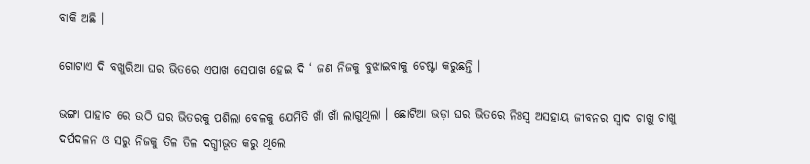ବାକି ଅଛି ।

ଗୋଟାଏ ଦି ବଖୁରିଆ ଘର ଭିତରେ ଏପାଖ ସେପାଖ ହେଇ ଦି ‘ ଜଣ ନିଜକୁ ବୁଝାଇବାକୁ ଚେଷ୍ଟା କରୁଛନ୍ତି ।

ଭଙ୍ଗା ପାହାଚ ରେ ଉଠି ଘର ଭିତରକୁ ପଶିଲା ବେଳକୁ ଯେମିତି ଖାଁ ଖାଁ ଲାଗୁଥିଲା । ଛୋଟିଆ ଭଡ଼ା ଘର ଭିତରେ ନିଃସ୍ଵ ଅସହାୟ ଜୀବନର ସ୍ୱାଦ ଚାଖୁ ଚାଖୁ ଦର୍ପଦଳନ ଓ ସରୁ ନିଜକୁ ତିଳ ତିଳ ଦଗ୍ଧୀଭୂତ କରୁ ଥିଲେ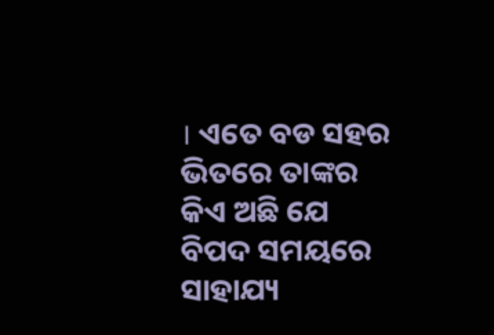। ଏତେ ବଡ ସହର ଭିତରେ ତାଙ୍କର କିଏ ଅଛି ଯେ ବିପଦ ସମୟରେ ସାହାଯ୍ୟ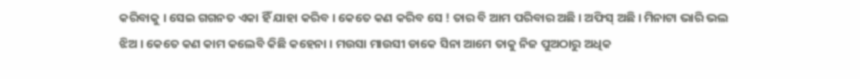କରିବାକୁ । ସେଇ ଗଗନତ ଏକା ହିଁ ଯାହା କରିବ । କେତେ କଣ କରିବ ସେ ! ତାର ବି ଆମ ପରିବାର ଅଛି । ଅଫିସ୍ ଅଛି । ମିନାଟା ଭାରି ଭଲ ଝିଅ । କେତେ କଣ କାମ କଲେବି କିଛି କହେନା । ମଉସା ମାଉସୀ ଡାକେ ସିନା ଆମେ ତାକୁ ନିଜ ପୁଅଠାରୁ ଅଧିକ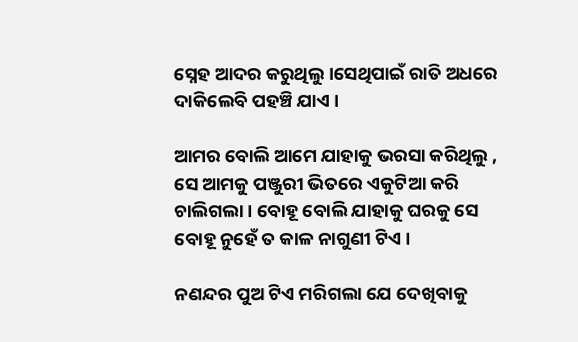ସ୍ନେହ ଆଦର କରୁଥିଲୁ ।ସେଥିପାଇଁ ରାତି ଅଧରେ ଦାକିଲେବି ପହଞ୍ଚି ଯାଏ ।

ଆମର ବୋଲି ଆମେ ଯାହାକୁ ଭରସା କରିଥିଲୁ , ସେ ଆମକୁ ପଞ୍ଜୁରୀ ଭିତରେ ଏକୁଟିଆ କରି ଚାଲିଗଲା । ବୋହୂ ବୋଲି ଯାହାକୁ ଘରକୁ ସେ ବୋହୂ ନୁହେଁ ତ କାଳ ନାଗୁଣୀ ଟିଏ ।

ନଣନ୍ଦର ପୁଅ ଟିଏ ମରିଗଲା ଯେ ଦେଖିବାକୁ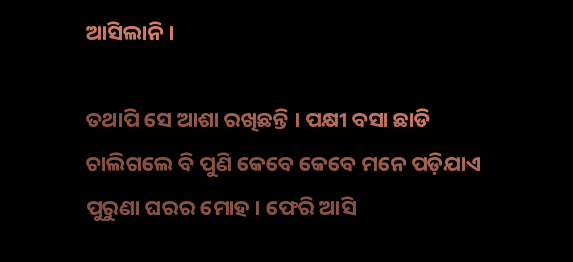ଆସିଲାନି ।

ତଥାପି ସେ ଆଶା ରଖିଛନ୍ତି । ପକ୍ଷୀ ବସା ଛାଡି ଚାଲିଗଲେ ବି ପୁଣି କେବେ କେବେ ମନେ ପଡ଼ିଯାଏ ପୁରୁଣା ଘରର ମୋହ । ଫେରି ଆସି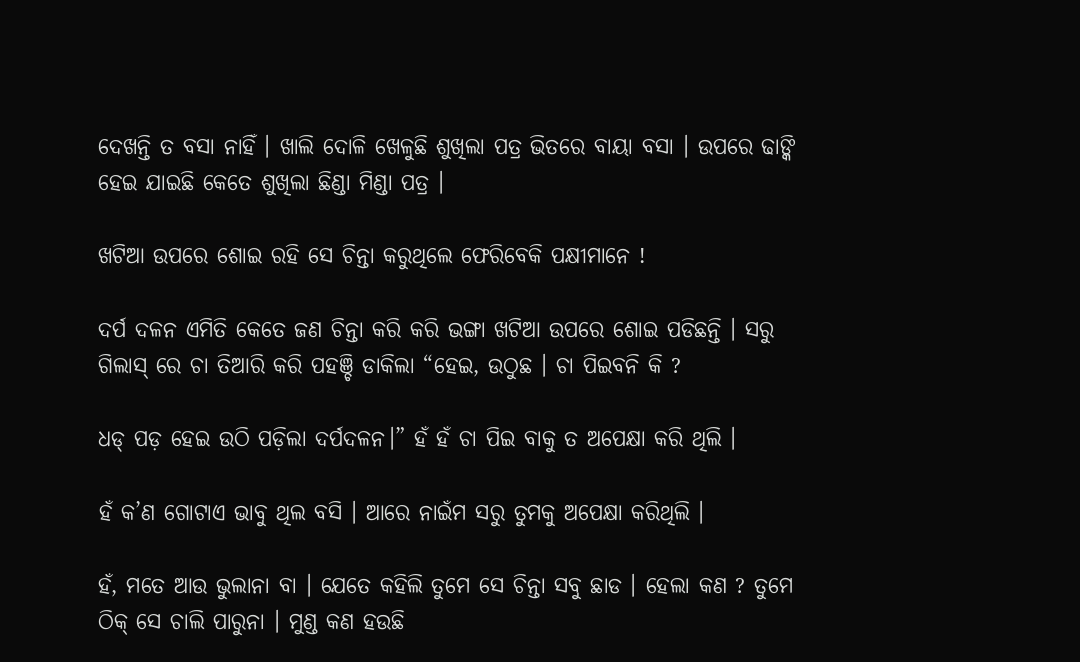ଦେଖନ୍ତି ତ ବସା ନାହିଁ । ଖାଲି ଦୋଳି ଖେଳୁଛି ଶୁଖିଲା ପତ୍ର ଭିତରେ ବାୟା ବସା । ଉପରେ ଢାଙ୍କି ହେଇ ଯାଇଛି କେତେ ଶୁଖିଲା ଛିଣ୍ଡା ମିଣ୍ଡା ପତ୍ର ।

ଖଟିଆ ଉପରେ ଶୋଇ ରହି ସେ ଚିନ୍ତା କରୁଥିଲେ ଫେରିବେକି ପକ୍ଷୀମାନେ !

ଦର୍ପ ଦଳନ ଏମିତି କେତେ ଜଣ ଚିନ୍ତା କରି କରି ଭଙ୍ଗା ଖଟିଆ ଉପରେ ଶୋଇ ପଡିଛନ୍ତି । ସରୁ ଗିଲାସ୍ ରେ ଚା ତିଆରି କରି ପହଞ୍ଚି ଡାକିଲା “ହେଇ, ଉଠୁଛ । ଚା ପିଇବନି କି ?

ଧଡ୍ ପଡ଼ ହେଇ ଉଠି ପଡ଼ିଲା ଦର୍ପଦଳନ।” ହଁ ହଁ ଚା ପିଇ ବାକୁ ତ ଅପେକ୍ଷା କରି ଥିଲି ।

ହଁ କ’ଣ ଗୋଟାଏ ଭାବୁ ଥିଲ ବସି । ଆରେ ନାଇଁମ ସରୁ ତୁମକୁ ଅପେକ୍ଷା କରିଥିଲି ।

ହଁ, ମତେ ଆଉ ଭୁଲାନା ବା । ଯେତେ କହିଲି ତୁମେ ସେ ଚିନ୍ତା ସବୁ ଛାଡ । ହେଲା କଣ ? ତୁମେ ଠିକ୍ ସେ ଚାଲି ପାରୁନା । ମୁଣ୍ଡ କଣ ହଉଛି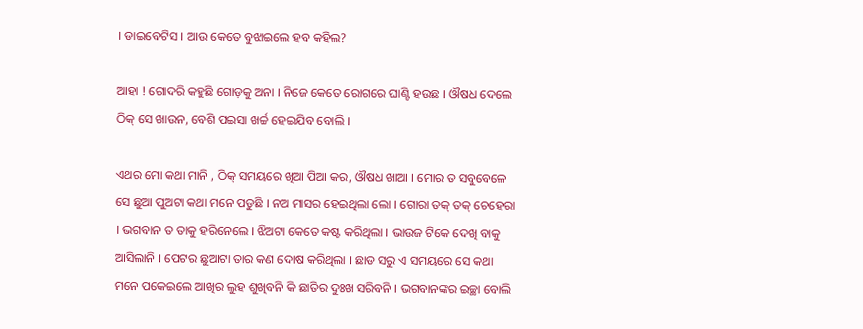। ଡାଇବେଟିସ । ଆଉ କେତେ ବୁଝାଇଲେ ହବ କହିଲ?

ଆହା ! ଗୋଦରି କହୁଛି ଗୋଡ଼କୁ ଅନା । ନିଜେ କେତେ ରୋଗରେ ଘାଣ୍ଟି ହଉଛ । ଔଷଧ ଦେଲେ ଠିକ୍ ସେ ଖାଉନ, ବେଶି ପଇସା ଖର୍ଚ୍ଚ ହେଇଯିବ ବୋଲି ।

ଏଥର ମୋ କଥା ମାନି , ଠିକ୍ ସମୟରେ ଖିଆ ପିଆ କର, ଔଷଧ ଖାଆ । ମୋର ତ ସବୁବେଳେ ସେ ଛୁଆ ପୁଅଟା କଥା ମନେ ପଡୁଛି । ନଅ ମାସର ହେଇଥିଲା ଲୋ । ଗୋରା ତକ୍ ତକ୍ ଚେହେରା । ଭଗବାନ ତ ତାକୁ ହରିନେଲେ । ଝିଅଟା କେତେ କଷ୍ଟ କରିଥିଲା । ଭାଉଜ ଟିକେ ଦେଖି ବାକୁ ଆସିଲାନି । ପେଟର ଛୁଆଟା ତାର କଣ ଦୋଷ କରିଥିଲା । ଛାଡ ସରୁ ଏ ସମୟରେ ସେ କଥା ମନେ ପକେଇଲେ ଆଖିର ଲୁହ ଶୁଖିବନି କି ଛାତିର ଦୁଃଖ ସରିବନି । ଭଗବାନଙ୍କର ଇଚ୍ଛା ବୋଲି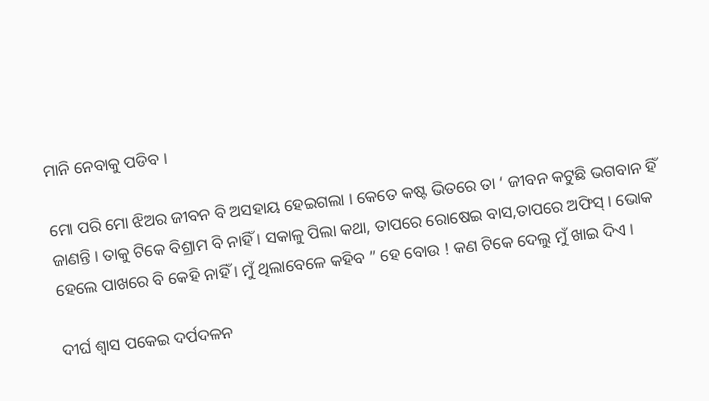ମାନି ନେବାକୁ ପଡିବ ।

ମୋ ପରି ମୋ ଝିଅର ଜୀବନ ବି ଅସହାୟ ହେଇଗଲା । କେତେ କଷ୍ଟ ଭିତରେ ତା ‘ ଜୀବନ କଟୁଛି ଭଗବାନ ହିଁ ଜାଣନ୍ତି । ତାକୁ ଟିକେ ବିଶ୍ରାମ ବି ନାହିଁ । ସକାଳୁ ପିଲା କଥା, ତାପରେ ରୋଷେଇ ବାସ,ତାପରେ ଅଫିସ୍ । ଭୋକ ହେଲେ ପାଖରେ ବି କେହି ନାହିଁ । ମୁଁ ଥିଲାବେଳେ କହିବ ” ହେ ବୋଉ ! କଣ ଟିକେ ଦେଲୁ ମୁଁ ଖାଇ ଦିଏ ।

ଦୀର୍ଘ ଶ୍ଵାସ ପକେଇ ଦର୍ପଦଳନ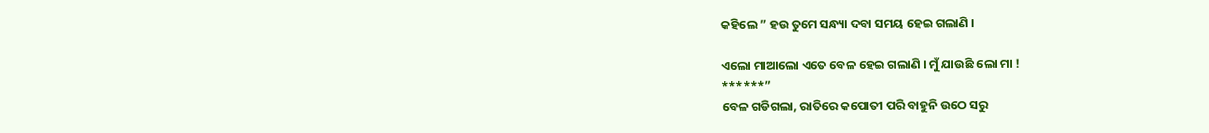କହିଲେ ” ହଉ ତୁମେ ସନ୍ଧ୍ୟା ଦବା ସମୟ ହେଇ ଗଲାଣି ।

ଏଲୋ ମାଆଲୋ ଏତେ ବେଳ ହେଇ ଗଲାଣି । ମୁଁ ଯାଉଛି ଲୋ ମା !
******”
ବେଳ ଗଡିଗଲା, ରାତିରେ କପୋତୀ ପରି ବାହୁନି ଉଠେ ସରୁ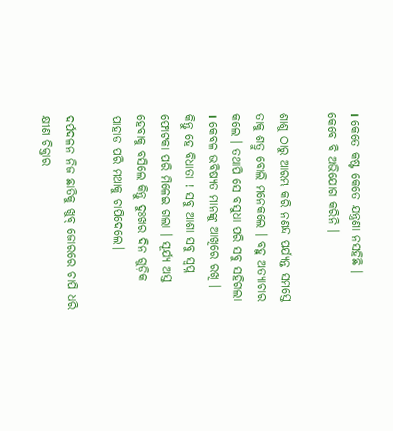। କେତେ କଷ୍ଟ କେତେ ଯନ୍ତ୍ରଣା ନସହିଛି । କେବେ ବି ଅଭିଯୋଗ କରିନି ।

ଶାଶୁ ଠାରୁ ଆରମ୍ଭ କରି ନଣନ୍ଦ ପର୍ଯ୍ୟନ୍ତ ସମସ୍ତେ ତାକୁ ଶତ୍ରୁ ବୋଲି ମନେକଲେ । ବହୁ ଅତ୍ୟାଚାର କଲେ । ତଥାପି ସେ ବସୁଧା ପରି ସବୁ ସହିଗଲା । କେବଳ ଭବିଷ୍ୟତ ମାନଙ୍କୁ ଆଖିରେ ରଖି ।
କିନ୍ତୁ ହେ ବିଧାତା ! ସବୁ ଆଶା ସବୁ ସ୍ୱପ୍ନ ଫୋଟକା ପରି ମିଳେଇ ଗଲା । ସୂର୍ଯ୍ୟ ଅସ୍ତ ହେବାକୁ ବସିଲେ କିନ୍ତୁ ଦୁଃଖର ଦିନ ଗୁଡ଼ିକ ପାହାଡ ପରି ମଥାକୁ ଚାପିଦେଲେ।

ଦର୍ପଦଳନ ନିଜ ଛାତିକୁ ଖୁବ୍ ଜୋରରେ ଚାପି ଧରି କ୍ଷୀଣ ଚିକ୍ତାର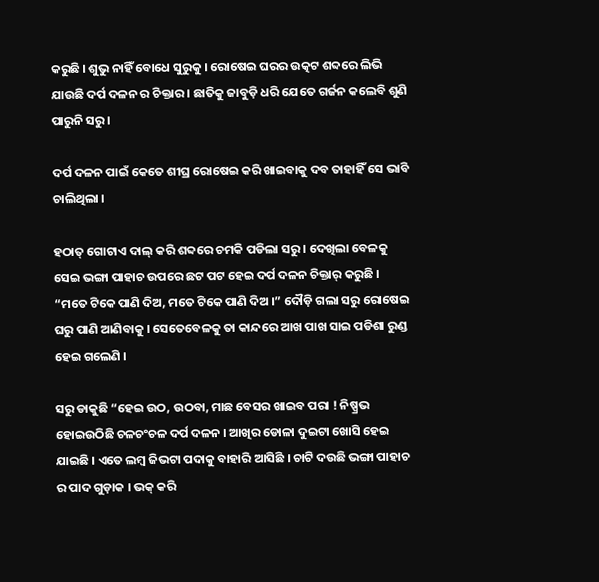କରୁଛି । ଶୁଭୁ ନାହିଁ ବୋଧେ ସୁରୁକୁ । ରୋଷେଇ ଘରର ଉତ୍କଟ ଶବ୍ଦରେ ଲିଭି ଯାଉଛି ଦର୍ପ ଦଳନ ର ଚିକ୍ତାର । ଛାତିକୁ ଜାବୁଡ଼ି ଧରି ଯେତେ ଗର୍ଜନ କଲେବି ଶୁଣି ପାରୁନି ସରୁ ।

ଦର୍ପ ଦଳନ ପାଇଁ କେତେ ଶୀଘ୍ର ରୋଷେଇ କରି ଖାଇବାକୁ ଦବ ତାହାହିଁ ସେ ଭାବି ଚାଲିଥିଲା ।

ହଠାତ୍ ଗୋଟାଏ ଦାଲ୍ କରି ଶବ୍ଦରେ ଚମକି ପଡିଲା ସରୁ । ଦେଖିଲା ବେଳକୁ ସେଇ ଭଙ୍ଗା ପାହାଚ ଉପରେ ଛଟ ପଟ ହେଇ ଦର୍ପ ଦଳନ ଚିକ୍ତାର୍ କରୁଛି । “ମତେ ଟିକେ ପାଣି ଦିଅ, ମତେ ଟିକେ ପାଣି ଦିଅ ।” ଦୌଡ଼ି ଗଲା ସରୁ ରୋଷେଇ ଘରୁ ପାଣି ଆଣିବାକୁ । ସେତେବେଳକୁ ତା କାନ୍ଦରେ ଆଖ ପାଖ ସାଇ ପଡିଶା ରୁଣ୍ଡ ହେଇ ଗଲେଣି ।

ସରୁ ଡାକୁଛି “ହେଇ ଉଠ, ଉଠବା, ମାଛ ବେସର ଖାଇବ ପରା ! ନିଷ୍ପ୍ରଭ ହୋଇଉଠିଛି ଚଳଚଂଚଳ ଦର୍ପ ଦଳନ । ଆଖିର ଡୋଳା ଦୁଇଟା ଖୋସି ହେଇ ଯାଇଛି । ଏତେ ଲମ୍ବ ଜିଭଟା ପଦାକୁ ବାହାରି ଆସିଛି । ଚାଟି ଦଉଛି ଭଙ୍ଗା ପାହାଚ ର ପାଦ ଗୁଡ଼ାକ । ଭକ୍ କରି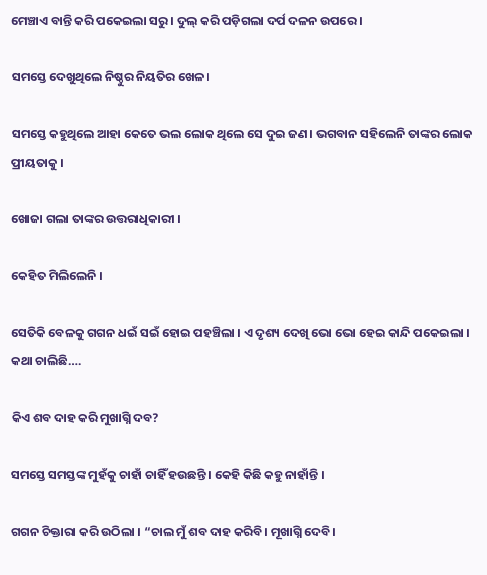ମେଞ୍ଚାଏ ବାନ୍ତି କରି ପକେଇଲା ସରୁ । ଦୁଲ୍ କରି ପଡ଼ିଗଲା ଦର୍ପ ଦଳନ ଉପରେ ।

ସମସ୍ତେ ଦେଖୁଥିଲେ ନିଷ୍ଠୁର ନିୟତିର ଖେଳ।

ସମସ୍ତେ କହୁଥିଲେ ଆହା କେତେ ଭଲ ଲୋକ ଥିଲେ ସେ ଦୁଇ ଜଣ। ଭଗବାନ ସହିଲେନି ତାଙ୍କର ଲୋକ ପ୍ରୀୟତାକୁ ।

ଖୋଜା ଗଲା ତାଙ୍କର ଉତ୍ତରାଧିକାରୀ ।

କେହିତ ମିଲିଲେନି ।

ସେତିକି ବେଳକୁ ଗଗନ ଧଇଁ ସଇଁ ହୋଇ ପହଞ୍ଚିଲା । ଏ ଦୃଶ୍ୟ ଦେଖି ଭୋ ଭୋ ହେଇ କାନ୍ଦି ପକେଇଲା । କଥା ଚାଲିଛି….

କିଏ ଶବ ଦାହ କରି ମୁଖାଗ୍ନି ଦବ?

ସମସ୍ତେ ସମସ୍ତଙ୍କ ମୁହଁକୁ ଚାହାଁ ଚାହିଁ ହଉଛନ୍ତି । କେହି କିଛି କହୁ ନାହାଁନ୍ତି ।

ଗଗନ ଚିକ୍ତାରା କରି ଉଠିଲା । “ଚାଲ ମୁଁ ଶବ ଦାହ କରିବି। ମୂଖାଗ୍ନି ଦେବି।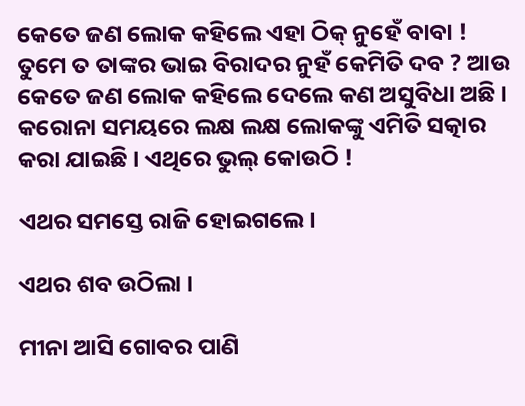କେତେ ଜଣ ଲୋକ କହିଲେ ଏହା ଠିକ୍ ନୁହେଁ ବାବା ! ତୁମେ ତ ତାଙ୍କର ଭାଇ ବିରାଦର ନୁହଁ କେମିତି ଦବ ? ଆଉ କେତେ ଜଣ ଲୋକ କହିଲେ ଦେଲେ କଣ ଅସୁବିଧା ଅଛି । କରୋନା ସମୟରେ ଲକ୍ଷ ଲକ୍ଷ ଲୋକଙ୍କୁ ଏମିତି ସତ୍କାର କରା ଯାଇଛି । ଏଥିରେ ଭୁଲ୍ କୋଉଠି !

ଏଥର ସମସ୍ତେ ରାଜି ହୋଇଗଲେ।

ଏଥର ଶବ ଉଠିଲା ।

ମୀନା ଆସି ଗୋବର ପାଣି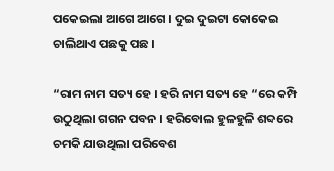ପକେଇଲା ଆଗେ ଆଗେ । ଦୁଇ ଦୁଇଟା କୋକେଇ ଚାଲିଥାଏ ପଛକୁ ପଛ ।

“ରାମ ନାମ ସତ୍ୟ ହେ । ହରି ନାମ ସତ୍ୟ ହେ “ରେ କମ୍ପି ଉଠୁଥିଲା ଗଗନ ପବନ । ହରିବୋଲ ହୁଳହୁଳି ଶବ୍ଦରେ ଚମକି ଯାଉଥିଲା ପରିବେଶ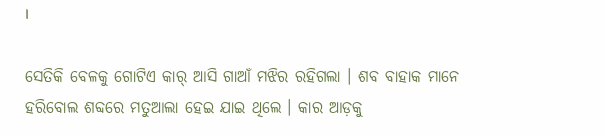।

ସେତିକି ବେଳକୁ ଗୋଟିଏ କାର୍ ଆସି ଗାଆଁ ମଝିର ରହିଗଲା । ଶବ ବାହାକ ମାନେ ହରିବୋଲ ଶବ୍ଦରେ ମତୁଆଲା ହେଇ ଯାଇ ଥିଲେ । କାର ଆଡ଼କୁ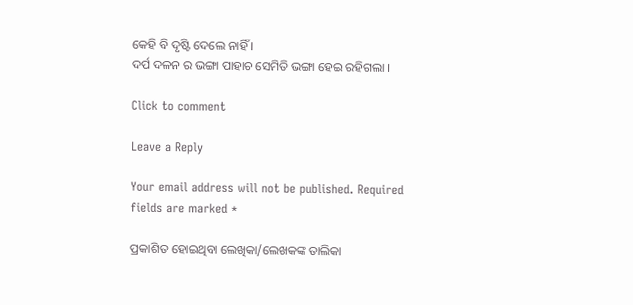କେହି ବି ଦୃଷ୍ଟି ଦେଲେ ନାହିଁ ।
ଦର୍ପ ଦଳନ ର ଭଙ୍ଗା ପାହାଚ ସେମିତି ଭଙ୍ଗା ହେଇ ରହିଗଲା ।

Click to comment

Leave a Reply

Your email address will not be published. Required fields are marked *

ପ୍ରକାଶିତ ହୋଇଥିବା ଲେଖିକା/ଲେଖକଙ୍କ ତାଲିକା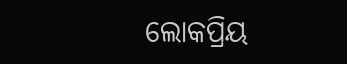ଲୋକପ୍ରିୟ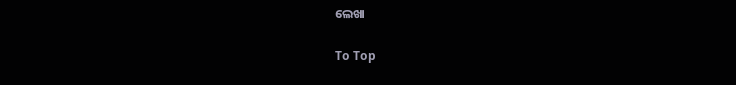ଲେଖା

To Top